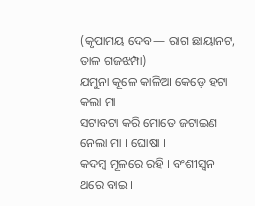(କୃପାମୟ ଦେବ— ରାଗ ଛାୟାନଟ, ତାଳ ଗଜଝମ୍ପା)
ଯମୁନା କୂଳେ କାଳିଆ କେଡ଼େ ହଟା କଲା ମା
ସଟାବଟା କରି ମୋତେ ଜଟାଇଣ ନେଲା ମା । ଘୋଷା ।
କଦମ୍ବ ମୂଳରେ ରହି । ବଂଶୀସ୍ୱନ ଥରେ ବାଇ ।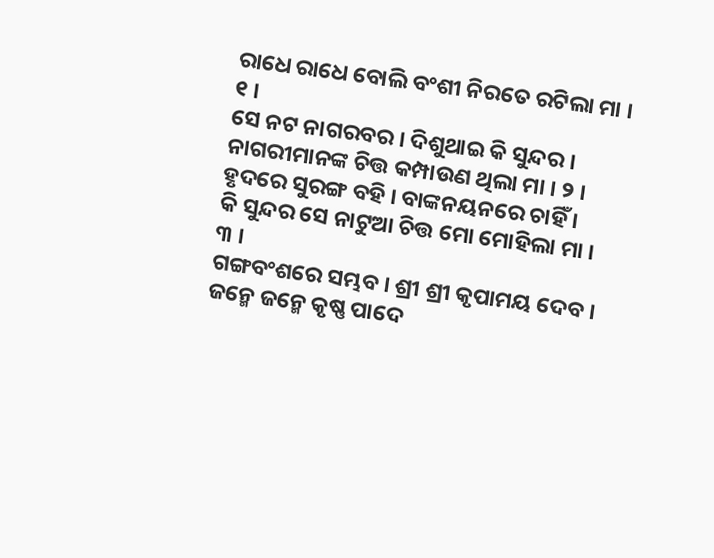ରାଧେ ରାଧେ ବୋଲି ବଂଶୀ ନିରତେ ରଟିଲା ମା । ୧ ।
ସେ ନଟ ନାଗରବର । ଦିଶୁଥାଇ କି ସୁନ୍ଦର ।
ନାଗରୀମାନଙ୍କ ଚିତ୍ତ କମ୍ପାଉଣ ଥିଲା ମା । ୨ ।
ହୃଦରେ ସୁରଙ୍ଗ ବହି । ବାଙ୍କନୟନରେ ଚାହିଁ ।
କି ସୁନ୍ଦର ସେ ନାଟୁଆ ଚିତ୍ତ ମୋ ମୋହିଲା ମା । ୩ ।
ଗଙ୍ଗବଂଶରେ ସମ୍ଭବ । ଶ୍ରୀ ଶ୍ରୀ କୃପାମୟ ଦେବ ।
ଜନ୍ମେ ଜନ୍ମେ କୃଷ୍ଣ ପାଦେ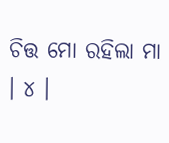ଚିତ୍ତ ମୋ ରହିଲା ମା । ୪ ।